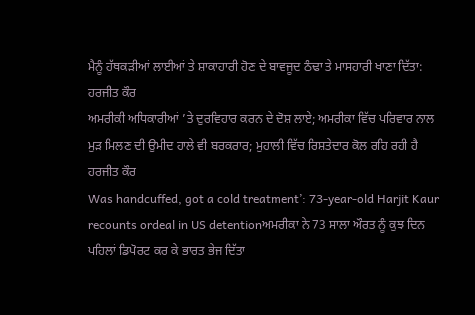ਮੈਨੂੰ ਹੱਥਕੜੀਆਂ ਲਾਈਆਂ ਤੇ ਸ਼ਾਕਾਹਾਰੀ ਹੋਣ ਦੇ ਬਾਵਜੂਦ ਠੰਢਾ ਤੇ ਮਾਸਹਾਰੀ ਖਾਣਾ ਦਿੱਤਾ: ਹਰਜੀਤ ਕੌਰ
ਅਮਰੀਕੀ ਅਧਿਕਾਰੀਆਂ ’ਤੇ ਦੁਰਵਿਹਾਰ ਕਰਨ ਦੇ ਦੋਸ਼ ਲਾਏ; ਅਮਰੀਕਾ ਵਿੱਚ ਪਰਿਵਾਰ ਨਾਲ ਮੁੜ ਮਿਲਣ ਦੀ ਉਮੀਦ ਹਾਲੇ ਵੀ ਬਰਕਰਾਰ; ਮੁਹਾਲੀ ਵਿੱਚ ਰਿਸ਼ਤੇਦਾਰ ਕੋਲ ਰਹਿ ਰਹੀ ਹੈ ਹਰਜੀਤ ਕੌਰ
Was handcuffed, got a cold treatment’: 73-year-old Harjit Kaur recounts ordeal in US detentionਅਮਰੀਕਾ ਨੇ 73 ਸਾਲਾ ਔਰਤ ਨੂੰ ਕੁਝ ਦਿਨ ਪਹਿਲਾਂ ਡਿਪੋਰਟ ਕਰ ਕੇ ਭਾਰਤ ਭੇਜ ਦਿੱਤਾ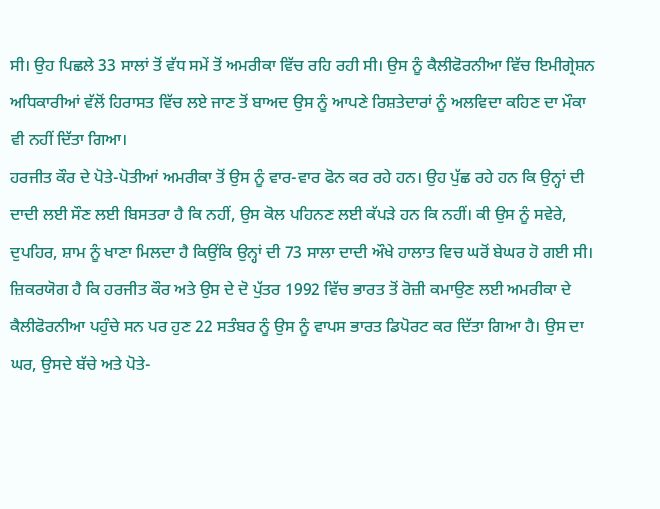ਸੀ। ਉਹ ਪਿਛਲੇ 33 ਸਾਲਾਂ ਤੋਂ ਵੱਧ ਸਮੇਂ ਤੋਂ ਅਮਰੀਕਾ ਵਿੱਚ ਰਹਿ ਰਹੀ ਸੀ। ਉਸ ਨੂੰ ਕੈਲੀਫੋਰਨੀਆ ਵਿੱਚ ਇਮੀਗ੍ਰੇਸ਼ਨ ਅਧਿਕਾਰੀਆਂ ਵੱਲੋਂ ਹਿਰਾਸਤ ਵਿੱਚ ਲਏ ਜਾਣ ਤੋਂ ਬਾਅਦ ਉਸ ਨੂੰ ਆਪਣੇ ਰਿਸ਼ਤੇਦਾਰਾਂ ਨੂੰ ਅਲਵਿਦਾ ਕਹਿਣ ਦਾ ਮੌਕਾ ਵੀ ਨਹੀਂ ਦਿੱਤਾ ਗਿਆ।
ਹਰਜੀਤ ਕੌਰ ਦੇ ਪੋਤੇ-ਪੋਤੀਆਂ ਅਮਰੀਕਾ ਤੋਂ ਉਸ ਨੂੰ ਵਾਰ-ਵਾਰ ਫੋਨ ਕਰ ਰਹੇ ਹਨ। ਉਹ ਪੁੱਛ ਰਹੇ ਹਨ ਕਿ ਉਨ੍ਹਾਂ ਦੀ ਦਾਦੀ ਲਈ ਸੌਣ ਲਈ ਬਿਸਤਰਾ ਹੈ ਕਿ ਨਹੀਂ, ਉਸ ਕੋਲ ਪਹਿਨਣ ਲਈ ਕੱਪੜੇ ਹਨ ਕਿ ਨਹੀਂ। ਕੀ ਉਸ ਨੂੰ ਸਵੇਰੇ, ਦੁਪਹਿਰ, ਸ਼ਾਮ ਨੂੰ ਖਾਣਾ ਮਿਲਦਾ ਹੈ ਕਿਉਂਕਿ ਉਨ੍ਹਾਂ ਦੀ 73 ਸਾਲਾ ਦਾਦੀ ਔਖੇ ਹਾਲਾਤ ਵਿਚ ਘਰੋਂ ਬੇਘਰ ਹੋ ਗਈ ਸੀ।
ਜ਼ਿਕਰਯੋਗ ਹੈ ਕਿ ਹਰਜੀਤ ਕੌਰ ਅਤੇ ਉਸ ਦੇ ਦੋ ਪੁੱਤਰ 1992 ਵਿੱਚ ਭਾਰਤ ਤੋਂ ਰੋਜ਼ੀ ਕਮਾਉਣ ਲਈ ਅਮਰੀਕਾ ਦੇ ਕੈਲੀਫੋਰਨੀਆ ਪਹੁੰਚੇ ਸਨ ਪਰ ਹੁਣ 22 ਸਤੰਬਰ ਨੂੰ ਉਸ ਨੂੰ ਵਾਪਸ ਭਾਰਤ ਡਿਪੋਰਟ ਕਰ ਦਿੱਤਾ ਗਿਆ ਹੈ। ਉਸ ਦਾ ਘਰ, ਉਸਦੇ ਬੱਚੇ ਅਤੇ ਪੋਤੇ-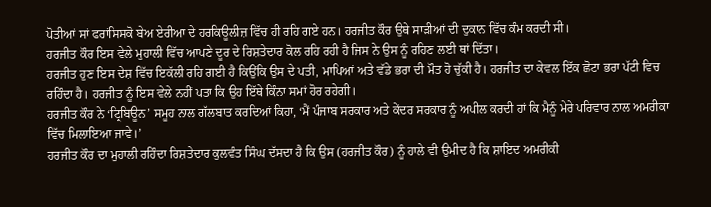ਪੋਤੀਆਂ ਸਾਂ ਫਰਾਂਸਿਸਕੋ ਬੇਅ ਏਰੀਆ ਦੇ ਹਰਕਿਊਲੀਜ਼ ਵਿੱਚ ਹੀ ਰਹਿ ਗਏ ਹਨ। ਹਰਜੀਤ ਕੌਰ ਉਥੇ ਸਾੜੀਆਂ ਦੀ ਦੁਕਾਨ ਵਿੱਚ ਕੰਮ ਕਰਦੀ ਸੀ।
ਹਰਜੀਤ ਕੌਰ ਇਸ ਵੇਲੇ ਮੁਹਾਲੀ ਵਿੱਚ ਆਪਣੇ ਦੂਰ ਦੇ ਰਿਸ਼ਤੇਦਾਰ ਕੋਲ ਰਹਿ ਰਹੀ ਹੈ ਜਿਸ ਨੇ ਉਸ ਨੂੰ ਰਹਿਣ ਲਈ ਥਾਂ ਦਿੱਤਾ।
ਹਰਜੀਤ ਹੁਣ ਇਸ ਦੇਸ਼ ਵਿੱਚ ਇਕੱਲੀ ਰਹਿ ਗਈ ਹੈ ਕਿਉਂਕਿ ਉਸ ਦੇ ਪਤੀ, ਮਾਪਿਆਂ ਅਤੇ ਵੱਡੇ ਭਰਾ ਦੀ ਮੌਤ ਹੋ ਚੁੱਕੀ ਹੈ। ਹਰਜੀਤ ਦਾ ਕੇਵਲ ਇੱਕ ਛੋਟਾ ਭਰਾ ਪੱਟੀ ਵਿਚ ਰਹਿੰਦਾ ਹੈ। ਹਰਜੀਤ ਨੂੰ ਇਸ ਵੇਲੇ ਨਹੀਂ ਪਤਾ ਕਿ ਉਹ ਇੱਥੇ ਕਿੰਨਾ ਸਮਾਂ ਹੋਰ ਰਹੇਗੀ।
ਹਰਜੀਤ ਕੌਰ ਨੇ ‘ਟ੍ਰਿਬਿਊਨ’ ਸਮੂਹ ਨਾਲ ਗੱਲਬਾਤ ਕਰਦਿਆਂ ਕਿਹਾ, ‘ਮੈਂ ਪੰਜਾਬ ਸਰਕਾਰ ਅਤੇ ਕੇਂਦਰ ਸਰਕਾਰ ਨੂੰ ਅਪੀਲ ਕਰਦੀ ਹਾਂ ਕਿ ਮੈਨੂੰ ਮੇਰੇ ਪਰਿਵਾਰ ਨਾਲ ਅਮਰੀਕਾ ਵਿੱਚ ਮਿਲਾਇਆ ਜਾਵੇ।’
ਹਰਜੀਤ ਕੌਰ ਦਾ ਮੁਹਾਲੀ ਰਹਿੰਦਾ ਰਿਸ਼ਤੇਦਾਰ ਕੁਲਵੰਤ ਸਿੰਘ ਦੱਸਦਾ ਹੈ ਕਿ ਉਸ (ਹਰਜੀਤ ਕੌਰ) ਨੂੰ ਹਾਲੇ ਵੀ ਉਮੀਦ ਹੈ ਕਿ ਸ਼ਾਇਦ ਅਮਰੀਕੀ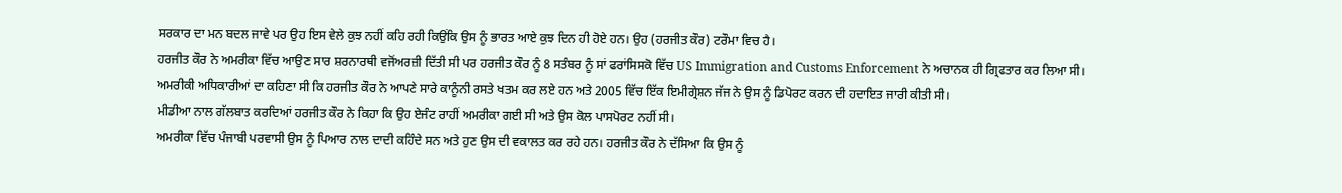ਸਰਕਾਰ ਦਾ ਮਨ ਬਦਲ ਜਾਵੇ ਪਰ ਉਹ ਇਸ ਵੇਲੇ ਕੁਝ ਨਹੀਂ ਕਹਿ ਰਹੀ ਕਿਉਂਕਿ ਉਸ ਨੂੰ ਭਾਰਤ ਆਏ ਕੁਝ ਦਿਨ ਹੀ ਹੋਏ ਹਨ। ਉਹ (ਹਰਜੀਤ ਕੌਰ) ਟਰੌਮਾ ਵਿਚ ਹੈ।
ਹਰਜੀਤ ਕੌਰ ਨੇ ਅਮਰੀਕਾ ਵਿੱਚ ਆਉਣ ਸਾਰ ਸ਼ਰਨਾਰਥੀ ਵਜੋਂਅਰਜ਼ੀ ਦਿੱਤੀ ਸੀ ਪਰ ਹਰਜੀਤ ਕੌਰ ਨੂੰ 8 ਸਤੰਬਰ ਨੂੰ ਸਾਂ ਫਰਾਂਸਿਸਕੋ ਵਿੱਚ US Immigration and Customs Enforcement ਨੇ ਅਚਾਨਕ ਹੀ ਗ੍ਰਿਫਤਾਰ ਕਰ ਲਿਆ ਸੀ।
ਅਮਰੀਕੀ ਅਧਿਕਾਰੀਆਂ ਦਾ ਕਹਿਣਾ ਸੀ ਕਿ ਹਰਜੀਤ ਕੌਰ ਨੇ ਆਪਣੇ ਸਾਰੇ ਕਾਨੂੰਨੀ ਰਸਤੇ ਖਤਮ ਕਰ ਲਏ ਹਨ ਅਤੇ 2005 ਵਿੱਚ ਇੱਕ ਇਮੀਗ੍ਰੇਸ਼ਨ ਜੱਜ ਨੇ ਉਸ ਨੂੰ ਡਿਪੋਰਟ ਕਰਨ ਦੀ ਹਦਾਇਤ ਜਾਰੀ ਕੀਤੀ ਸੀ।
ਮੀਡੀਆ ਨਾਲ ਗੱਲਬਾਤ ਕਰਦਿਆਂ ਹਰਜੀਤ ਕੌਰ ਨੇ ਕਿਹਾ ਕਿ ਉਹ ਏਜੰਟ ਰਾਹੀਂ ਅਮਰੀਕਾ ਗਈ ਸੀ ਅਤੇ ਉਸ ਕੋਲ ਪਾਸਪੋਰਟ ਨਹੀਂ ਸੀ।
ਅਮਰੀਕਾ ਵਿੱਚ ਪੰਜਾਬੀ ਪਰਵਾਸੀ ਉਸ ਨੂੰ ਪਿਆਰ ਨਾਲ ਦਾਦੀ ਕਹਿੰਦੇ ਸਨ ਅਤੇ ਹੁਣ ਉਸ ਦੀ ਵਕਾਲਤ ਕਰ ਰਹੇ ਹਨ। ਹਰਜੀਤ ਕੌਰ ਨੇ ਦੱਸਿਆ ਕਿ ਉਸ ਨੂੰ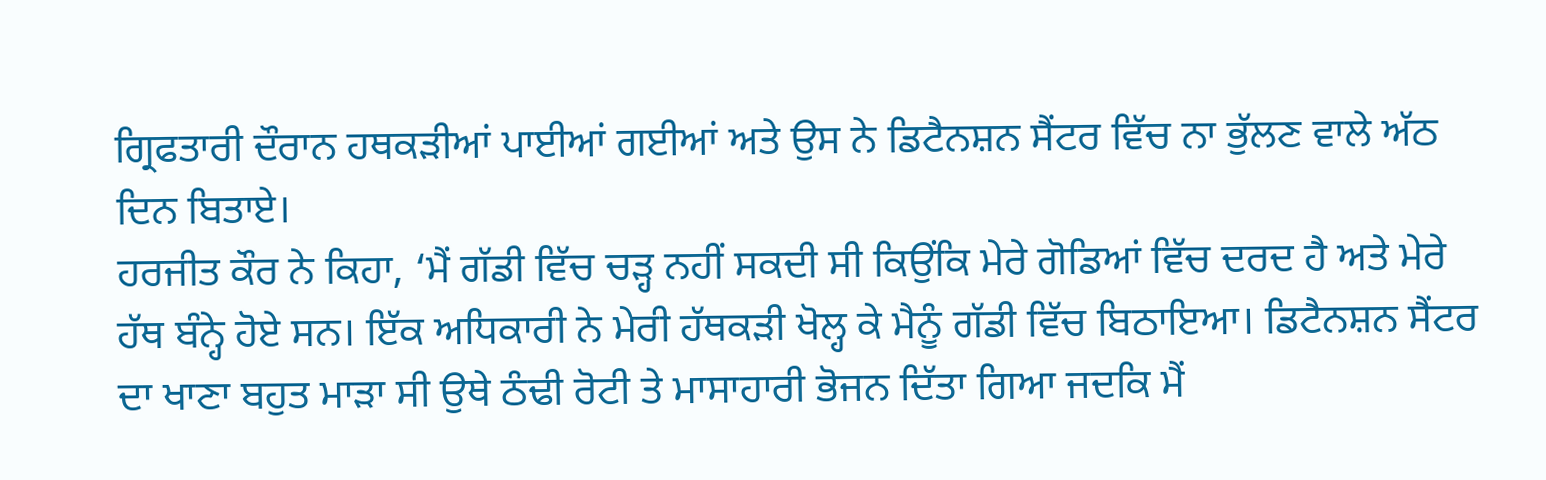ਗ੍ਰਿਫਤਾਰੀ ਦੌਰਾਨ ਹਥਕੜੀਆਂ ਪਾਈਆਂ ਗਈਆਂ ਅਤੇ ਉਸ ਨੇ ਡਿਟੈਨਸ਼ਨ ਸੈਂਟਰ ਵਿੱਚ ਨਾ ਭੁੱਲਣ ਵਾਲੇ ਅੱਠ ਦਿਨ ਬਿਤਾਏ।
ਹਰਜੀਤ ਕੌਰ ਨੇ ਕਿਹਾ, ‘ਮੈਂ ਗੱਡੀ ਵਿੱਚ ਚੜ੍ਹ ਨਹੀਂ ਸਕਦੀ ਸੀ ਕਿਉਂਕਿ ਮੇਰੇ ਗੋਡਿਆਂ ਵਿੱਚ ਦਰਦ ਹੈ ਅਤੇ ਮੇਰੇ ਹੱਥ ਬੰਨ੍ਹੇ ਹੋਏ ਸਨ। ਇੱਕ ਅਧਿਕਾਰੀ ਨੇ ਮੇਰੀ ਹੱਥਕੜੀ ਖੋਲ੍ਹ ਕੇ ਮੈਨੂੰ ਗੱਡੀ ਵਿੱਚ ਬਿਠਾਇਆ। ਡਿਟੈਨਸ਼ਨ ਸੈਂਟਰ ਦਾ ਖਾਣਾ ਬਹੁਤ ਮਾੜਾ ਸੀ ਉਥੇ ਠੰਢੀ ਰੋਟੀ ਤੇ ਮਾਸਾਹਾਰੀ ਭੋਜਨ ਦਿੱਤਾ ਗਿਆ ਜਦਕਿ ਮੈਂ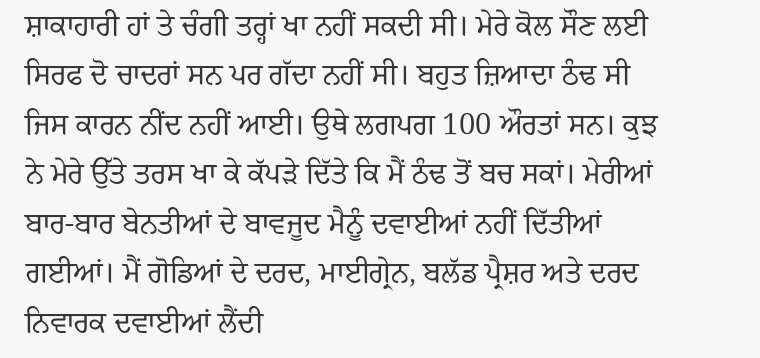ਸ਼ਾਕਾਹਾਰੀ ਹਾਂ ਤੇ ਚੰਗੀ ਤਰ੍ਹਾਂ ਖਾ ਨਹੀਂ ਸਕਦੀ ਸੀ। ਮੇਰੇ ਕੋਲ ਸੌਣ ਲਈ ਸਿਰਫ ਦੋ ਚਾਦਰਾਂ ਸਨ ਪਰ ਗੱਦਾ ਨਹੀਂ ਸੀ। ਬਹੁਤ ਜ਼ਿਆਦਾ ਠੰਢ ਸੀ ਜਿਸ ਕਾਰਨ ਨੀਂਦ ਨਹੀਂ ਆਈ। ਉਥੇ ਲਗਪਗ 100 ਔਰਤਾਂ ਸਨ। ਕੁਝ ਨੇ ਮੇਰੇ ਉੱਤੇ ਤਰਸ ਖਾ ਕੇ ਕੱਪੜੇ ਦਿੱਤੇ ਕਿ ਮੈਂ ਠੰਢ ਤੋਂ ਬਚ ਸਕਾਂ। ਮੇਰੀਆਂ ਬਾਰ-ਬਾਰ ਬੇਨਤੀਆਂ ਦੇ ਬਾਵਜੂਦ ਮੈਨੂੰ ਦਵਾਈਆਂ ਨਹੀਂ ਦਿੱਤੀਆਂ ਗਈਆਂ। ਮੈਂ ਗੋਡਿਆਂ ਦੇ ਦਰਦ, ਮਾਈਗ੍ਰੇਨ, ਬਲੱਡ ਪ੍ਰੈਸ਼ਰ ਅਤੇ ਦਰਦ ਨਿਵਾਰਕ ਦਵਾਈਆਂ ਲੈਂਦੀ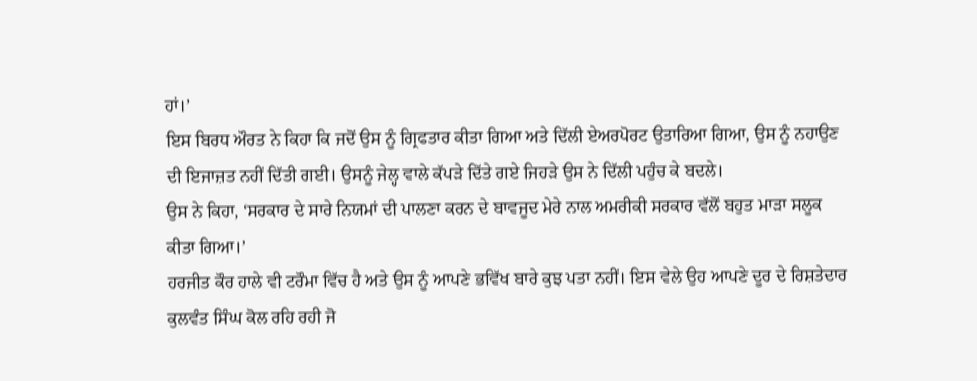ਹਾਂ।’
ਇਸ ਬਿਰਧ ਔਰਤ ਨੇ ਕਿਹਾ ਕਿ ਜਦੋਂ ਉਸ ਨੂੰ ਗ੍ਰਿਫਤਾਰ ਕੀਤਾ ਗਿਆ ਅਤੇ ਦਿੱਲੀ ਏਅਰਪੋਰਟ ਉਤਾਰਿਆ ਗਿਆ, ਉਸ ਨੂੰ ਨਹਾਉਣ ਦੀ ਇਜਾਜ਼ਤ ਨਹੀਂ ਦਿੱਤੀ ਗਈ। ਉਸਨੂੰ ਜੇਲ੍ਹ ਵਾਲੇ ਕੱਪੜੇ ਦਿੱਤੇ ਗਏ ਜਿਹੜੇ ਉਸ ਨੇ ਦਿੱਲੀ ਪਹੁੰਚ ਕੇ ਬਦਲੇ।
ਉਸ ਨੇ ਕਿਹਾ, ‘ਸਰਕਾਰ ਦੇ ਸਾਰੇ ਨਿਯਮਾਂ ਦੀ ਪਾਲਣਾ ਕਰਨ ਦੇ ਬਾਵਜੂਦ ਮੇਰੇ ਨਾਲ ਅਮਰੀਕੀ ਸਰਕਾਰ ਵੱਲੋਂ ਬਹੁਤ ਮਾੜਾ ਸਲੂਕ ਕੀਤਾ ਗਿਆ।’
ਹਰਜੀਤ ਕੌਰ ਹਾਲੇ ਵੀ ਟਰੌਮਾ ਵਿੱਚ ਹੈ ਅਤੇ ਉਸ ਨੂੰ ਆਪਣੇ ਭਵਿੱਖ ਬਾਰੇ ਕੁਝ ਪਤਾ ਨਹੀਂ। ਇਸ ਵੇਲੇ ਉਹ ਆਪਣੇ ਦੂਰ ਦੇ ਰਿਸ਼ਤੇਦਾਰ ਕੁਲਵੰਤ ਸਿੰਘ ਕੋਲ ਰਹਿ ਰਹੀ ਜੋ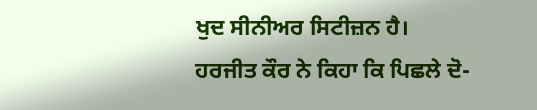ਖੁਦ ਸੀਨੀਅਰ ਸਿਟੀਜ਼ਨ ਹੈ।
ਹਰਜੀਤ ਕੌਰ ਨੇ ਕਿਹਾ ਕਿ ਪਿਛਲੇ ਦੋ-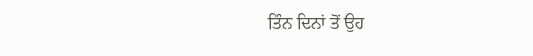ਤਿੰਨ ਦਿਨਾਂ ਤੋਂ ਉਹ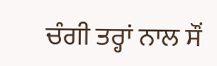ਚੰਗੀ ਤਰ੍ਹਾਂ ਨਾਲ ਸੌਂ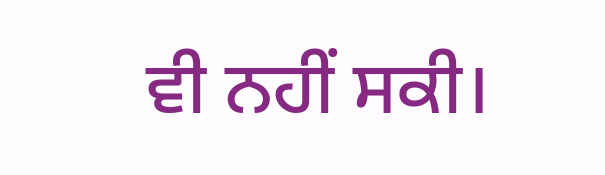ਵੀ ਨਹੀਂ ਸਕੀ।